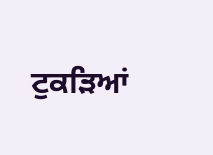ਟੁਕੜਿਆਂ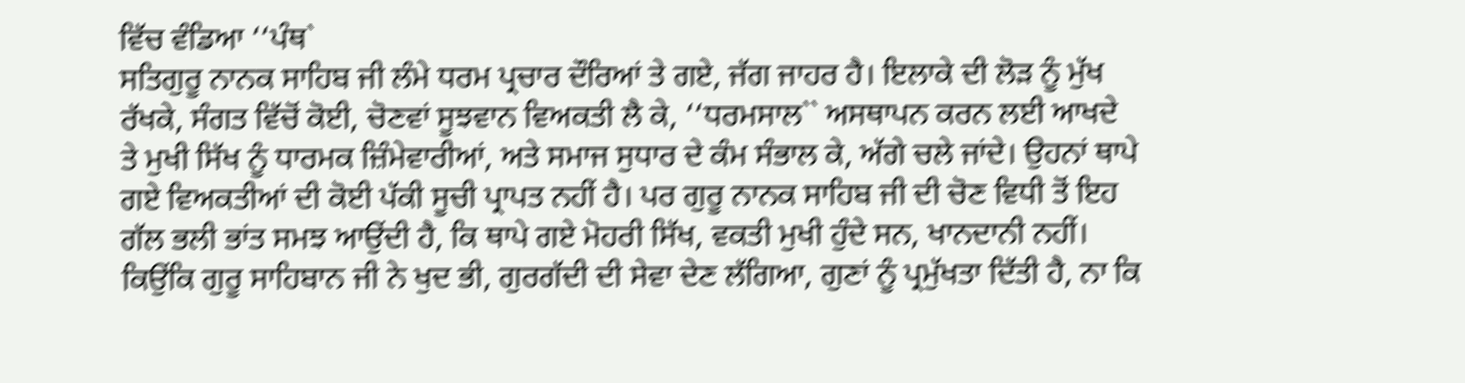ਵਿੱਚ ਵੰਡਿਆ ‘‘ਪੰਥ`
ਸਤਿਗੁਰੂ ਨਾਨਕ ਸਾਹਿਬ ਜੀ ਲੰਮੇ ਧਰਮ ਪ੍ਰਚਾਰ ਦੌਰਿਆਂ ਤੇ ਗਏ, ਜੱਗ ਜਾਹਰ ਹੈ। ਇਲਾਕੇ ਦੀ ਲੋੜ ਨੂੰ ਮੁੱਖ ਰੱਖਕੇ, ਸੰਗਤ ਵਿੱਚੋਂ ਕੋਈ, ਚੋਣਵਾਂ ਸੂਝਵਾਨ ਵਿਅਕਤੀ ਲੈ ਕੇ, ‘‘ਧਰਮਸਾਲ`` ਅਸਥਾਪਨ ਕਰਨ ਲਈ ਆਖਦੇ ਤੇ ਮੁਖੀ ਸਿੱਖ ਨੂੰ ਧਾਰਮਕ ਜ਼ਿੰਮੇਵਾਰੀਆਂ, ਅਤੇ ਸਮਾਜ ਸੁਧਾਰ ਦੇ ਕੰਮ ਸੰਭਾਲ ਕੇ, ਅੱਗੇ ਚਲੇ ਜਾਂਦੇ। ਉਹਨਾਂ ਥਾਪੇ ਗਏ ਵਿਅਕਤੀਆਂ ਦੀ ਕੋਈ ਪੱਕੀ ਸੂਚੀ ਪ੍ਰਾਪਤ ਨਹੀਂ ਹੈ। ਪਰ ਗੁਰੂ ਨਾਨਕ ਸਾਹਿਬ ਜੀ ਦੀ ਚੋਣ ਵਿਧੀ ਤੋਂ ਇਹ ਗੱਲ ਭਲੀ ਭਾਂਤ ਸਮਝ ਆਉਂਦੀ ਹੈ, ਕਿ ਥਾਪੇ ਗਏ ਮੋਹਰੀ ਸਿੱਖ, ਵਕਤੀ ਮੁਖੀ ਹੁੰਦੇ ਸਨ, ਖਾਨਦਾਨੀ ਨਹੀਂ। ਕਿਉਂਕਿ ਗੁਰੂ ਸਾਹਿਬਾਨ ਜੀ ਨੇ ਖੁਦ ਭੀ, ਗੁਰਗੱਦੀ ਦੀ ਸੇਵਾ ਦੇਣ ਲੱਗਿਆ, ਗੁਣਾਂ ਨੂੰ ਪ੍ਰਮੁੱਖਤਾ ਦਿੱਤੀ ਹੈ, ਨਾ ਕਿ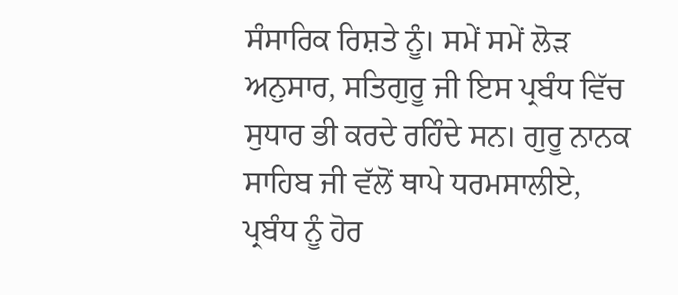ਸੰਸਾਰਿਕ ਰਿਸ਼ਤੇ ਨੂੰ। ਸਮੇਂ ਸਮੇਂ ਲੋੜ ਅਨੁਸਾਰ, ਸਤਿਗੁਰੂ ਜੀ ਇਸ ਪ੍ਰਬੰਧ ਵਿੱਚ ਸੁਧਾਰ ਭੀ ਕਰਦੇ ਰਹਿੰਦੇ ਸਨ। ਗੁਰੂ ਨਾਨਕ ਸਾਹਿਬ ਜੀ ਵੱਲੋਂ ਥਾਪੇ ਧਰਮਸਾਲੀਏ, ਪ੍ਰਬੰਧ ਨੂੰ ਹੋਰ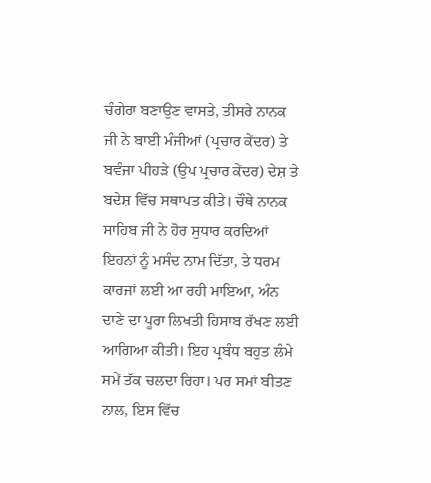ਚੰਗੇਰਾ ਬਣਾਉਣ ਵਾਸਤੇ, ਤੀਸਰੇ ਨਾਨਕ ਜੀ ਨੇ ਬਾਈ ਮੰਜੀਆਂ (ਪ੍ਰਚਾਰ ਕੇਂਦਰ) ਤੇ ਬਵੰਜਾ ਪੀਹੜੇ (ਉਪ ਪ੍ਰਚਾਰ ਕੇਂਦਰ) ਦੇਸ਼ ਤੇ ਬਦੇਸ਼ ਵਿੱਚ ਸਥਾਪਤ ਕੀਤੇ। ਚੌਥੇ ਨਾਨਕ ਸਾਹਿਬ ਜੀ ਨੇ ਹੋਰ ਸੁਧਾਰ ਕਰਦਿਆਂ ਇਹਨਾਂ ਨੂੰ ਮਸੰਦ ਨਾਮ ਦਿੱਤਾ, ਤੇ ਧਰਮ ਕਾਰਜਾਂ ਲਈ ਆ ਰਹੀ ਮਾਇਆ, ਅੰਨ ਦਾਣੇ ਦਾ ਪੂਰਾ ਲਿਖਤੀ ਹਿਸਾਬ ਰੱਖਣ ਲਈ ਆਗਿਆ ਕੀਤੀ। ਇਹ ਪ੍ਰਬੰਧ ਬਹੁਤ ਲੰਮੇ ਸਮੇਂ ਤੱਕ ਚਲਦਾ ਰਿਹਾ। ਪਰ ਸਮਾਂ ਬੀਤਣ ਨਾਲ, ਇਸ ਵਿੱਚ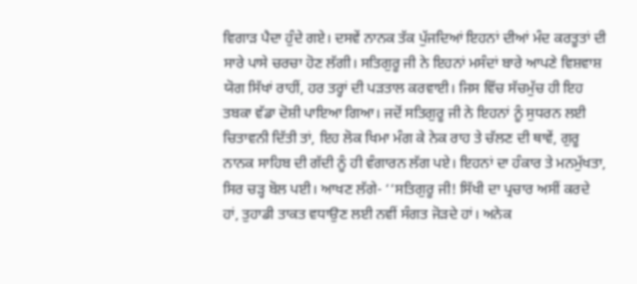ਵਿਗਾੜ ਪੈਦਾ ਹੁੰਦੇ ਗਏ। ਦਸਵੇਂ ਨਾਨਕ ਤੱਕ ਪੁੱਜਦਿਆਂ ਇਹਨਾਂ ਦੀਆਂ ਮੰਦ ਕਰਤੂਤਾਂ ਦੀ ਸਾਰੇ ਪਾਸੇ ਚਰਚਾ ਹੋਣ ਲੱਗੀ। ਸਤਿਗੁਰੂ ਜੀ ਨੇ ਇਹਨਾਂ ਮਸੰਦਾਂ ਬਾਰੇ ਆਪਣੇ ਵਿਸ਼ਵਾਸ਼ ਯੋਗ ਸਿੱਖਾਂ ਰਾਹੀਂ, ਹਰ ਤਰ੍ਹਾਂ ਦੀ ਪੜਤਾਲ ਕਰਵਾਈ। ਜਿਸ ਵਿੱਚ ਸੱਚਮੁੱਚ ਹੀ ਇਹ ਤਬਕਾ ਵੱਡਾ ਦੋਸ਼ੀ ਪਾਇਆ ਗਿਆ। ਜਦੋਂ ਸਤਿਗੁਰੂ ਜੀ ਨੇ ਇਹਨਾਂ ਨੂੰ ਸੁਧਰਨ ਲਈ ਚਿਤਾਵਨੀ ਦਿੱਤੀ ਤਾਂ, ਇਹ ਲੋਕ ਖਿਮਾ ਮੰਗ ਕੇ ਨੇਕ ਰਾਹ ਤੇ ਚੱਲਣ ਦੀ ਥਾਵੇਂ, ਗੁਰੂ ਨਾਨਕ ਸਾਹਿਬ ਦੀ ਗੱਦੀ ਨੂੰ ਹੀ ਵੰਗਾਰਨ ਲੱਗ ਪਏ। ਇਹਨਾਂ ਦਾ ਹੰਕਾਰ ਤੇ ਮਨਮੁੱਖਤਾ, ਸਿਰ ਚੜ੍ਹ ਬੋਲ ਪਈ। ਆਖਣ ਲੱਗੇ- ‘‘ਸਤਿਗੁਰੂ ਜੀ! ਸਿੱਖੀ ਦਾ ਪ੍ਰਚਾਰ ਅਸੀਂ ਕਰਦੇ ਹਾਂ, ਤੁਹਾਡੀ ਤਾਕਤ ਵਧਾਉਣ ਲਈ ਨਵੀਂ ਸੰਗਤ ਜੋੜਦੇ ਹਾਂ। ਅਨੇਕ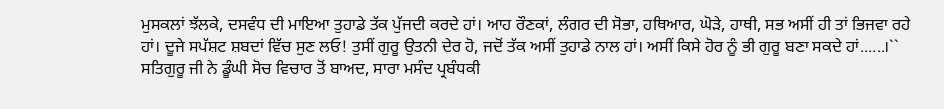ਮੁਸਕਲਾਂ ਝੱਲਕੇ, ਦਸਵੰਧ ਦੀ ਮਾਇਆ ਤੁਹਾਡੇ ਤੱਕ ਪੁੱਜਦੀ ਕਰਦੇ ਹਾਂ। ਆਹ ਰੌਣਕਾਂ, ਲੰਗਰ ਦੀ ਸੋਭਾ, ਹਥਿਆਰ, ਘੋੜੇ, ਹਾਥੀ, ਸਭ ਅਸੀਂ ਹੀ ਤਾਂ ਭਿਜਵਾ ਰਹੇ ਹਾਂ। ਦੂਜੇ ਸਪੱਸ਼ਟ ਸ਼ਬਦਾਂ ਵਿੱਚ ਸੁਣ ਲਓ! ਤੁਸੀਂ ਗੁਰੂ ਉਤਨੀ ਦੇਰ ਹੋ, ਜਦੋਂ ਤੱਕ ਅਸੀਂ ਤੁਹਾਡੇ ਨਾਲ ਹਾਂ। ਅਸੀਂ ਕਿਸੇ ਹੋਰ ਨੂੰ ਭੀ ਗੁਰੂ ਬਣਾ ਸਕਦੇ ਹਾਂ......।`` ਸਤਿਗੁਰੂ ਜੀ ਨੇ ਡੂੰਘੀ ਸੋਚ ਵਿਚਾਰ ਤੋਂ ਬਾਅਦ, ਸਾਰਾ ਮਸੰਦ ਪ੍ਰਬੰਧਕੀ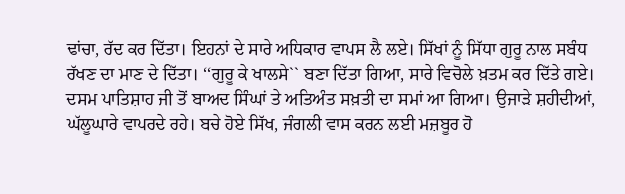ਢਾਂਚਾ, ਰੱਦ ਕਰ ਦਿੱਤਾ। ਇਹਨਾਂ ਦੇ ਸਾਰੇ ਅਧਿਕਾਰ ਵਾਪਸ ਲੈ ਲਏ। ਸਿੱਖਾਂ ਨੂੰ ਸਿੱਧਾ ਗੁਰੂ ਨਾਲ ਸਬੰਧ ਰੱਖਣ ਦਾ ਮਾਣ ਦੇ ਦਿੱਤਾ। ‘‘ਗੁਰੂ ਕੇ ਖਾਲਸੇ`` ਬਣਾ ਦਿੱਤਾ ਗਿਆ, ਸਾਰੇ ਵਿਚੋਲੇ ਖ਼ਤਮ ਕਰ ਦਿੱਤੇ ਗਏ।
ਦਸਮ ਪਾਤਿਸ਼ਾਹ ਜੀ ਤੋਂ ਬਾਅਦ ਸਿੰਘਾਂ ਤੇ ਅਤਿਅੰਤ ਸਖ਼ਤੀ ਦਾ ਸਮਾਂ ਆ ਗਿਆ। ਉਜਾੜੇ ਸ਼ਹੀਦੀਆਂ, ਘੱਲੂਘਾਰੇ ਵਾਪਰਦੇ ਰਹੇ। ਬਚੇ ਹੋਏ ਸਿੱਖ, ਜੰਗਲੀ ਵਾਸ ਕਰਨ ਲਈ ਮਜ਼ਬੂਰ ਹੋ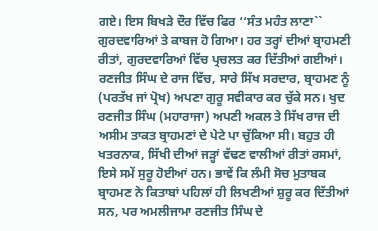ਗਏ। ਇਸ ਬਿਖੜੇ ਦੌਰ ਵਿੱਚ ਫਿਰ ‘‘ਸੰਤ ਮਹੰਤ ਲਾਣਾ`` ਗੁਰਦਵਾਰਿਆਂ ਤੇ ਕਾਬਜ ਹੋ ਗਿਆ। ਹਰ ਤਰ੍ਹਾਂ ਦੀਆਂ ਬ੍ਰਾਹਮਣੀ ਰੀਤਾਂ, ਗੁਰਦਵਾਰਿਆਂ ਵਿੱਚ ਪ੍ਰਚਲਤ ਕਰ ਦਿੱਤੀਆਂ ਗਈਆਂ। ਰਣਜੀਤ ਸਿੰਘ ਦੇ ਰਾਜ ਵਿੱਚ, ਸਾਰੇ ਸਿੱਖ ਸਰਦਾਰ, ਬ੍ਰਾਹਮਣ ਨੂੰ (ਪਰਤੱਖ ਜਾਂ ਪ੍ਰੋਖ) ਅਪਣਾ ਗੁਰੂ ਸਵੀਕਾਰ ਕਰ ਚੁੱਕੇ ਸਨ। ਖੁਦ ਰਣਜੀਤ ਸਿੰਘ (ਮਹਾਰਾਜਾ) ਅਪਣੀ ਅਕਲ ਤੇ ਸਿੱਖ ਰਾਜ ਦੀ ਅਸੀਮ ਤਾਕਤ ਬ੍ਰਾਹਮਣਾਂ ਦੇ ਪੇਟੇ ਪਾ ਚੁੱਕਿਆ ਸੀ। ਬਹੁਤ ਹੀ ਖਤਰਨਾਕ, ਸਿੱਖੀ ਦੀਆਂ ਜੜ੍ਹਾਂ ਵੱਢਣ ਵਾਲੀਆਂ ਰੀਤਾਂ ਰਸਮਾਂ, ਇਸੇ ਸਮੇਂ ਸੁਰੂ ਹੋਈਆਂ ਹਨ। ਭਾਵੇਂ ਕਿ ਲੰਮੀ ਸੋਚ ਮੁਤਾਬਕ ਬ੍ਰਾਹਮਣ ਨੇ ਕਿਤਾਬਾਂ ਪਹਿਲਾਂ ਹੀ ਲਿਖਣੀਆਂ ਸ਼ੁਰੂ ਕਰ ਦਿੱਤੀਆਂ ਸਨ, ਪਰ ਅਮਲੀਜਾਮਾ ਰਣਜੀਤ ਸਿੰਘ ਦੇ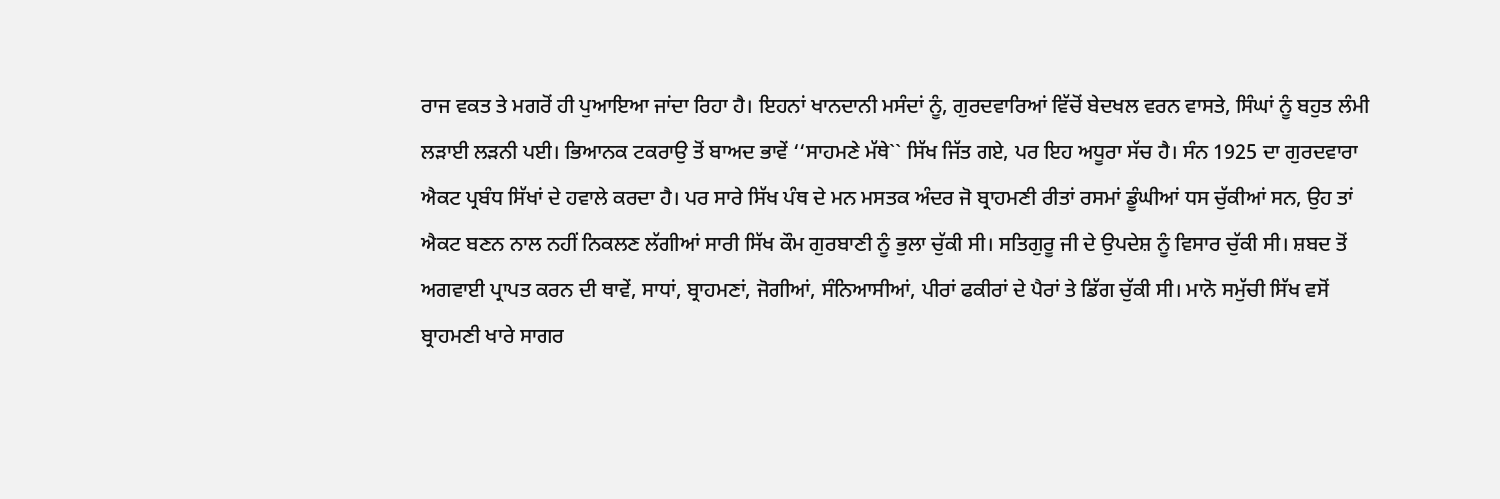ਰਾਜ ਵਕਤ ਤੇ ਮਗਰੋਂ ਹੀ ਪੁਆਇਆ ਜਾਂਦਾ ਰਿਹਾ ਹੈ। ਇਹਨਾਂ ਖਾਨਦਾਨੀ ਮਸੰਦਾਂ ਨੂੰ, ਗੁਰਦਵਾਰਿਆਂ ਵਿੱਚੋਂ ਬੇਦਖਲ ਵਰਨ ਵਾਸਤੇ, ਸਿੰਘਾਂ ਨੂੰ ਬਹੁਤ ਲੰਮੀ ਲੜਾਈ ਲੜਨੀ ਪਈ। ਭਿਆਨਕ ਟਕਰਾਉ ਤੋਂ ਬਾਅਦ ਭਾਵੇਂ ‘‘ਸਾਹਮਣੇ ਮੱਥੇ`` ਸਿੱਖ ਜਿੱਤ ਗਏ, ਪਰ ਇਹ ਅਧੂਰਾ ਸੱਚ ਹੈ। ਸੰਨ 1925 ਦਾ ਗੁਰਦਵਾਰਾ ਐਕਟ ਪ੍ਰਬੰਧ ਸਿੱਖਾਂ ਦੇ ਹਵਾਲੇ ਕਰਦਾ ਹੈ। ਪਰ ਸਾਰੇ ਸਿੱਖ ਪੰਥ ਦੇ ਮਨ ਮਸਤਕ ਅੰਦਰ ਜੋ ਬ੍ਰਾਹਮਣੀ ਰੀਤਾਂ ਰਸਮਾਂ ਡੂੰਘੀਆਂ ਧਸ ਚੁੱਕੀਆਂ ਸਨ, ਉਹ ਤਾਂ ਐਕਟ ਬਣਨ ਨਾਲ ਨਹੀਂ ਨਿਕਲਣ ਲੱਗੀਆਂ ਸਾਰੀ ਸਿੱਖ ਕੌਮ ਗੁਰਬਾਣੀ ਨੂੰ ਭੁਲਾ ਚੁੱਕੀ ਸੀ। ਸਤਿਗੁਰੂ ਜੀ ਦੇ ਉਪਦੇਸ਼ ਨੂੰ ਵਿਸਾਰ ਚੁੱਕੀ ਸੀ। ਸ਼ਬਦ ਤੋਂ ਅਗਵਾਈ ਪ੍ਰਾਪਤ ਕਰਨ ਦੀ ਥਾਵੇਂ, ਸਾਧਾਂ, ਬ੍ਰਾਹਮਣਾਂ, ਜੋਗੀਆਂ, ਸੰਨਿਆਸੀਆਂ, ਪੀਰਾਂ ਫਕੀਰਾਂ ਦੇ ਪੈਰਾਂ ਤੇ ਡਿੱਗ ਚੁੱਕੀ ਸੀ। ਮਾਨੋ ਸਮੁੱਚੀ ਸਿੱਖ ਵਸੋਂ ਬ੍ਰਾਹਮਣੀ ਖਾਰੇ ਸਾਗਰ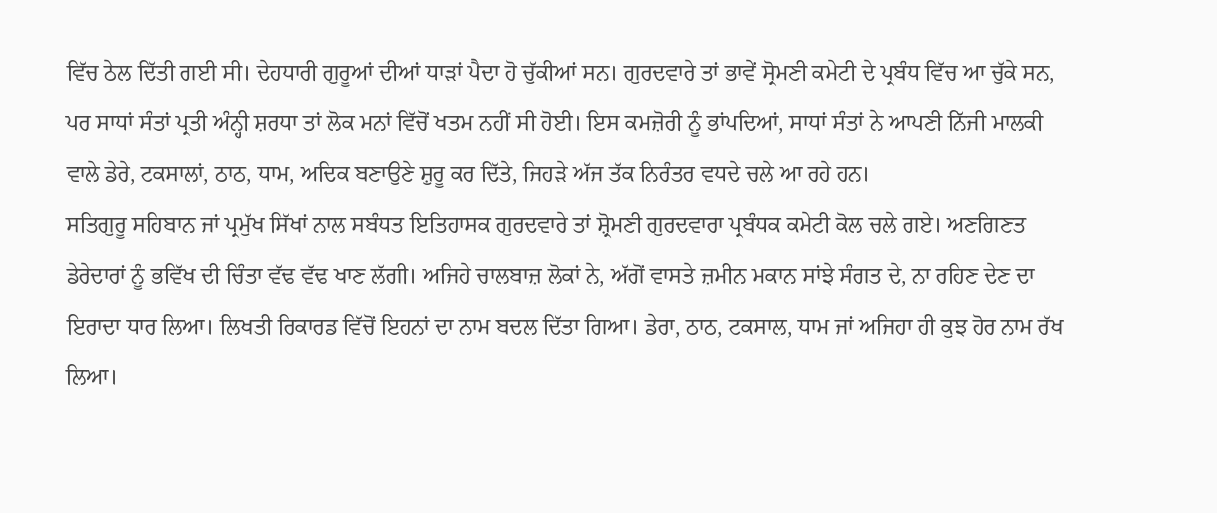ਵਿੱਚ ਠੇਲ ਦਿੱਤੀ ਗਈ ਸੀ। ਦੇਹਧਾਰੀ ਗੁਰੂਆਂ ਦੀਆਂ ਧਾੜਾਂ ਪੈਦਾ ਹੋ ਚੁੱਕੀਆਂ ਸਨ। ਗੁਰਦਵਾਰੇ ਤਾਂ ਭਾਵੇਂ ਸ੍ਰੋਮਣੀ ਕਮੇਟੀ ਦੇ ਪ੍ਰਬੰਧ ਵਿੱਚ ਆ ਚੁੱਕੇ ਸਨ, ਪਰ ਸਾਧਾਂ ਸੰਤਾਂ ਪ੍ਰਤੀ ਅੰਨ੍ਹੀ ਸ਼ਰਧਾ ਤਾਂ ਲੋਕ ਮਨਾਂ ਵਿੱਚੋਂ ਖਤਮ ਨਹੀਂ ਸੀ ਹੋਈ। ਇਸ ਕਮਜ਼ੋਰੀ ਨੂੰ ਭਾਂਪਦਿਆਂ, ਸਾਧਾਂ ਸੰਤਾਂ ਨੇ ਆਪਣੀ ਨਿੱਜੀ ਮਾਲਕੀ ਵਾਲੇ ਡੇਰੇ, ਟਕਸਾਲਾਂ, ਠਾਠ, ਧਾਮ, ਅਦਿਕ ਬਣਾਉਣੇ ਸ਼ੁਰੂ ਕਰ ਦਿੱਤੇ, ਜਿਹੜੇ ਅੱਜ ਤੱਕ ਨਿਰੰਤਰ ਵਧਦੇ ਚਲੇ ਆ ਰਹੇ ਹਨ।
ਸਤਿਗੁਰੂ ਸਹਿਬਾਨ ਜਾਂ ਪ੍ਰਮੁੱਖ ਸਿੱਖਾਂ ਨਾਲ ਸਬੰਧਤ ਇਤਿਹਾਸਕ ਗੁਰਦਵਾਰੇ ਤਾਂ ਸ਼੍ਰੋਮਣੀ ਗੁਰਦਵਾਰਾ ਪ੍ਰਬੰਧਕ ਕਮੇਟੀ ਕੋਲ ਚਲੇ ਗਏ। ਅਣਗਿਣਤ ਡੇਰੇਦਾਰਾਂ ਨੂੰ ਭਵਿੱਖ ਦੀ ਚਿੰਤਾ ਵੱਢ ਵੱਢ ਖਾਣ ਲੱਗੀ। ਅਜਿਹੇ ਚਾਲਬਾਜ਼ ਲੋਕਾਂ ਨੇ, ਅੱਗੋਂ ਵਾਸਤੇ ਜ਼ਮੀਨ ਮਕਾਨ ਸਾਂਝੇ ਸੰਗਤ ਦੇ, ਨਾ ਰਹਿਣ ਦੇਣ ਦਾ ਇਰਾਦਾ ਧਾਰ ਲਿਆ। ਲਿਖਤੀ ਰਿਕਾਰਡ ਵਿੱਚੋਂ ਇਹਨਾਂ ਦਾ ਨਾਮ ਬਦਲ ਦਿੱਤਾ ਗਿਆ। ਡੇਰਾ, ਠਾਠ, ਟਕਸਾਲ, ਧਾਮ ਜਾਂ ਅਜਿਹਾ ਹੀ ਕੁਝ ਹੋਰ ਨਾਮ ਰੱਖ ਲਿਆ।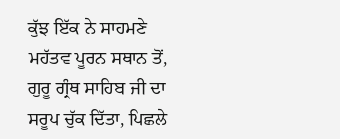ਕੁੱਝ ਇੱਕ ਨੇ ਸਾਹਮਣੇ ਮਹੱਤਵ ਪੂਰਨ ਸਥਾਨ ਤੋਂ, ਗੁਰੂ ਗ੍ਰੰਥ ਸਾਹਿਬ ਜੀ ਦਾ ਸਰੂਪ ਚੁੱਕ ਦਿੱਤਾ, ਪਿਛਲੇ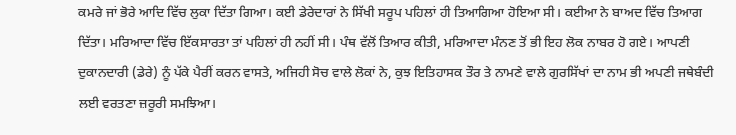ਕਮਰੇ ਜਾਂ ਭੋਰੇ ਆਦਿ ਵਿੱਚ ਲੁਕਾ ਦਿੱਤਾ ਗਿਆ। ਕਈ ਡੇਰੇਦਾਰਾਂ ਨੇ ਸਿੱਖੀ ਸਰੂਪ ਪਹਿਲਾਂ ਹੀ ਤਿਆਗਿਆ ਹੋਇਆ ਸੀ। ਕਈਆ ਨੇ ਬਾਅਦ ਵਿੱਚ ਤਿਆਗ ਦਿੱਤਾ। ਮਰਿਆਦਾ ਵਿੱਚ ਇੱਕਸਾਰਤਾ ਤਾਂ ਪਹਿਲਾਂ ਹੀ ਨਹੀਂ ਸੀ। ਪੰਥ ਵੱਲੋਂ ਤਿਆਰ ਕੀਤੀ, ਮਰਿਆਦਾ ਮੰਨਣ ਤੋਂ ਭੀ ਇਹ ਲੋਕ ਨਾਬਰ ਹੋ ਗਏ। ਆਪਣੀ ਦੁਕਾਨਦਾਰੀ (ਡੇਰੇ) ਨੂੰ ਪੱਕੇ ਪੈਰੀਂ ਕਰਨ ਵਾਸਤੇ, ਅਜਿਹੀ ਸੋਚ ਵਾਲੇ ਲੋਕਾਂ ਨੇ, ਕੁਝ ਇਤਿਹਾਸਕ ਤੌਰ ਤੇ ਨਾਮਣੇ ਵਾਲੇ ਗੁਰਸਿੱਖਾਂ ਦਾ ਨਾਮ ਭੀ ਅਪਣੀ ਜਥੇਬੰਦੀ ਲਈ ਵਰਤਣਾ ਜ਼ਰੂਰੀ ਸਮਝਿਆ।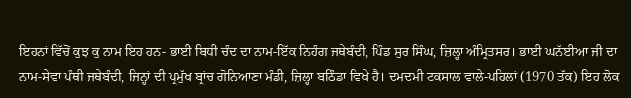ਇਹਨਾਂ ਵਿੱਚੋਂ ਕੁਝ ਕੁ ਨਾਮ ਇਹ ਹਨ- ਭਾਈ ਬਿਧੀ ਚੰਦ ਦਾ ਨਾਮ-ਇੱਕ ਨਿਹੰਗ ਜਥੇਬੰਦੀ, ਪਿੰਡ ਸੁਰ ਸਿੰਘ, ਜ਼ਿਲ੍ਹਾ ਅੰਮ੍ਰਿਤਸਰ। ਭਾਈ ਘਨੱਈਆ ਜੀ ਦਾ ਨਾਮ-ਸੇਵਾ ਪੰਥੀ ਜਥੇਬੰਦੀ, ਜਿਨ੍ਹਾਂ ਦੀ ਪ੍ਰਮੁੱਖ ਬ੍ਰਾਂਚ ਗੋਨਿਆਣਾ ਮੰਡੀ, ਜ਼ਿਲ੍ਹਾ ਬਠਿੰਡਾ ਵਿਖੇ ਹੈ। ਦਮਦਮੀ ਟਕਸਾਲ ਵਾਲੇ-ਪਹਿਲਾਂ (1970 ਤੱਕ) ਇਹ ਲੋਕ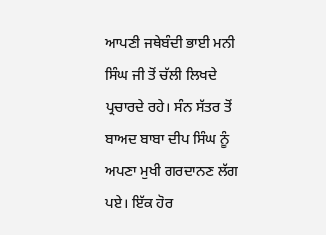ਆਪਣੀ ਜਥੇਬੰਦੀ ਭਾਈ ਮਨੀ ਸਿੰਘ ਜੀ ਤੋਂ ਚੱਲੀ ਲਿਖਦੇ ਪ੍ਰਚਾਰਦੇ ਰਹੇ। ਸੰਨ ਸੱਤਰ ਤੋਂ ਬਾਅਦ ਬਾਬਾ ਦੀਪ ਸਿੰਘ ਨੂੰ ਅਪਣਾ ਮੁਖੀ ਗਰਦਾਨਣ ਲੱਗ ਪਏ। ਇੱਕ ਹੋਰ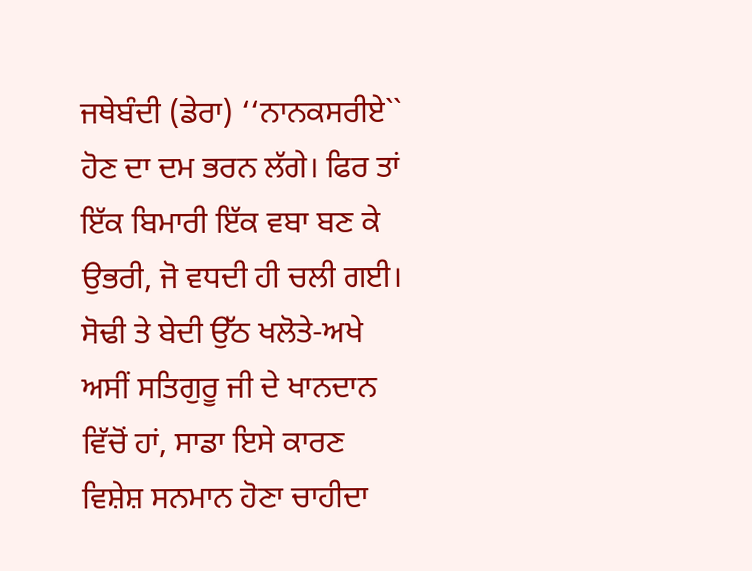ਜਥੇਬੰਦੀ (ਡੇਰਾ) ‘‘ਨਾਨਕਸਰੀਏ`` ਹੋਣ ਦਾ ਦਮ ਭਰਨ ਲੱਗੇ। ਫਿਰ ਤਾਂ ਇੱਕ ਬਿਮਾਰੀ ਇੱਕ ਵਬਾ ਬਣ ਕੇ ਉਭਰੀ, ਜੋ ਵਧਦੀ ਹੀ ਚਲੀ ਗਈ। ਸੋਢੀ ਤੇ ਬੇਦੀ ਉੱਠ ਖਲੋਤੇ-ਅਖੇ ਅਸੀਂ ਸਤਿਗੁਰੂ ਜੀ ਦੇ ਖਾਨਦਾਨ ਵਿੱਚੋਂ ਹਾਂ, ਸਾਡਾ ਇਸੇ ਕਾਰਣ ਵਿਸ਼ੇਸ਼ ਸਨਮਾਨ ਹੋਣਾ ਚਾਹੀਦਾ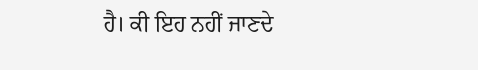ਹੈ। ਕੀ ਇਹ ਨਹੀਂ ਜਾਣਦੇ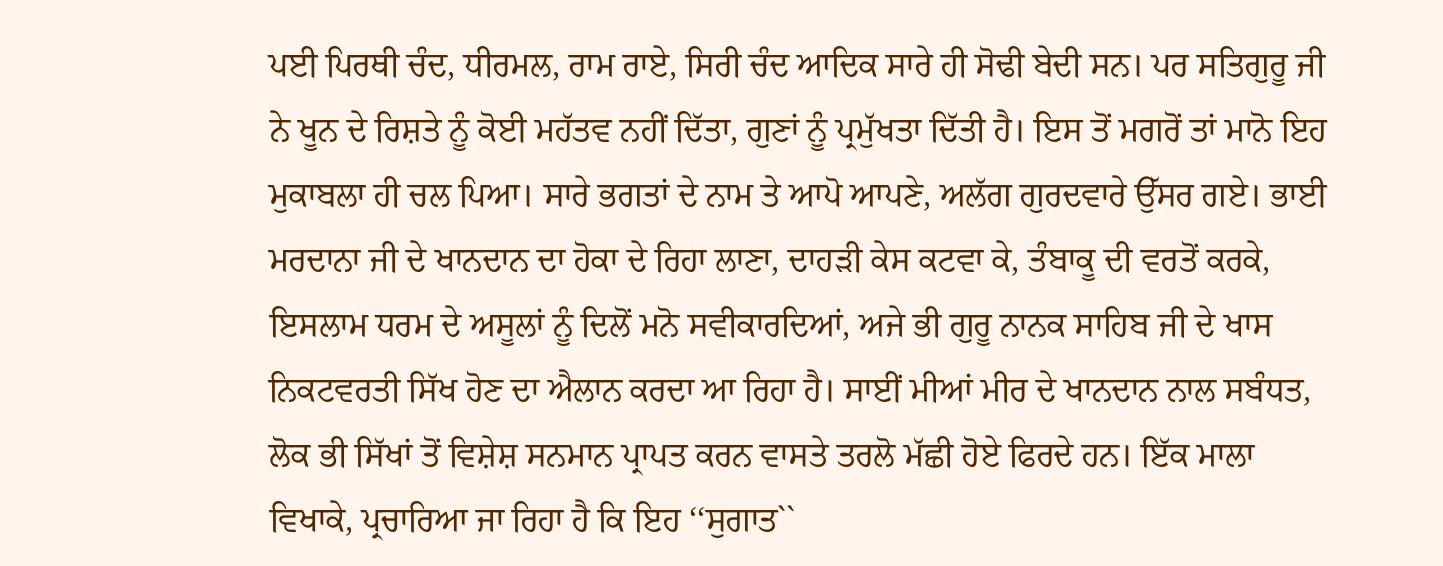ਪਈ ਪਿਰਥੀ ਚੰਦ, ਧੀਰਮਲ, ਰਾਮ ਰਾਏ, ਸਿਰੀ ਚੰਦ ਆਦਿਕ ਸਾਰੇ ਹੀ ਸੋਢੀ ਬੇਦੀ ਸਨ। ਪਰ ਸਤਿਗੁਰੂ ਜੀ ਨੇ ਖੂਨ ਦੇ ਰਿਸ਼ਤੇ ਨੂੰ ਕੋਈ ਮਹੱਤਵ ਨਹੀਂ ਦਿੱਤਾ, ਗੁਣਾਂ ਨੂੰ ਪ੍ਰਮੁੱਖਤਾ ਦਿੱਤੀ ਹੈ। ਇਸ ਤੋਂ ਮਗਰੋਂ ਤਾਂ ਮਾਨੋ ਇਹ ਮੁਕਾਬਲਾ ਹੀ ਚਲ ਪਿਆ। ਸਾਰੇ ਭਗਤਾਂ ਦੇ ਨਾਮ ਤੇ ਆਪੋ ਆਪਣੇ, ਅਲੱਗ ਗੁਰਦਵਾਰੇ ਉੱਸਰ ਗਏ। ਭਾਈ ਮਰਦਾਨਾ ਜੀ ਦੇ ਖਾਨਦਾਨ ਦਾ ਹੋਕਾ ਦੇ ਰਿਹਾ ਲਾਣਾ, ਦਾਹੜੀ ਕੇਸ ਕਟਵਾ ਕੇ, ਤੰਬਾਕੂ ਦੀ ਵਰਤੋਂ ਕਰਕੇ, ਇਸਲਾਮ ਧਰਮ ਦੇ ਅਸੂਲਾਂ ਨੂੰ ਦਿਲੋਂ ਮਨੋ ਸਵੀਕਾਰਦਿਆਂ, ਅਜੇ ਭੀ ਗੁਰੂ ਨਾਨਕ ਸਾਹਿਬ ਜੀ ਦੇ ਖਾਸ ਨਿਕਟਵਰਤੀ ਸਿੱਖ ਹੋਣ ਦਾ ਐਲਾਨ ਕਰਦਾ ਆ ਰਿਹਾ ਹੈ। ਸਾਈਂ ਮੀਆਂ ਮੀਰ ਦੇ ਖਾਨਦਾਨ ਨਾਲ ਸਬੰਧਤ, ਲੋਕ ਭੀ ਸਿੱਖਾਂ ਤੋਂ ਵਿਸ਼ੇਸ਼ ਸਨਮਾਨ ਪ੍ਰਾਪਤ ਕਰਨ ਵਾਸਤੇ ਤਰਲੋ ਮੱਛੀ ਹੋਏ ਫਿਰਦੇ ਹਨ। ਇੱਕ ਮਾਲਾ ਵਿਖਾਕੇ, ਪ੍ਰਚਾਰਿਆ ਜਾ ਰਿਹਾ ਹੈ ਕਿ ਇਹ ‘‘ਸੁਗਾਤ``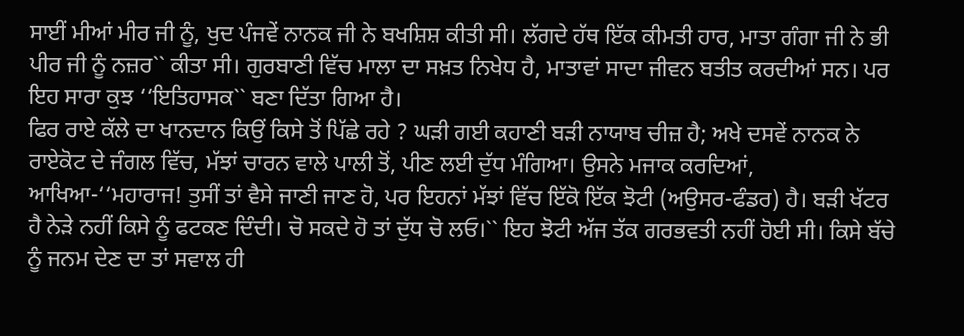ਸਾਈਂ ਮੀਆਂ ਮੀਰ ਜੀ ਨੂੰ, ਖੁਦ ਪੰਜਵੇਂ ਨਾਨਕ ਜੀ ਨੇ ਬਖਸ਼ਿਸ਼ ਕੀਤੀ ਸੀ। ਲੱਗਦੇ ਹੱਥ ਇੱਕ ਕੀਮਤੀ ਹਾਰ, ਮਾਤਾ ਗੰਗਾ ਜੀ ਨੇ ਭੀ ਪੀਰ ਜੀ ਨੂੰ ਨਜ਼ਰ`` ਕੀਤਾ ਸੀ। ਗੁਰਬਾਣੀ ਵਿੱਚ ਮਾਲਾ ਦਾ ਸਖ਼ਤ ਨਿਖੇਧ ਹੈ, ਮਾਤਾਵਾਂ ਸਾਦਾ ਜੀਵਨ ਬਤੀਤ ਕਰਦੀਆਂ ਸਨ। ਪਰ ਇਹ ਸਾਰਾ ਕੁਝ ‘‘ਇਤਿਹਾਸਕ`` ਬਣਾ ਦਿੱਤਾ ਗਿਆ ਹੈ।
ਫਿਰ ਰਾਏ ਕੱਲੇ ਦਾ ਖਾਨਦਾਨ ਕਿਉਂ ਕਿਸੇ ਤੋਂ ਪਿੱਛੇ ਰਹੇ ? ਘੜੀ ਗਈ ਕਹਾਣੀ ਬੜੀ ਨਾਯਾਬ ਚੀਜ਼ ਹੈ; ਅਖੇ ਦਸਵੇਂ ਨਾਨਕ ਨੇ ਰਾਏਕੋਟ ਦੇ ਜੰਗਲ ਵਿੱਚ, ਮੱਝਾਂ ਚਾਰਨ ਵਾਲੇ ਪਾਲੀ ਤੋਂ, ਪੀਣ ਲਈ ਦੁੱਧ ਮੰਗਿਆ। ਉਸਨੇ ਮਜਾਕ ਕਰਦਿਆਂ, ਆਖਿਆ-‘‘ਮਹਾਰਾਜ! ਤੁਸੀਂ ਤਾਂ ਵੈਸੇ ਜਾਣੀ ਜਾਣ ਹੋ, ਪਰ ਇਹਨਾਂ ਮੱਝਾਂ ਵਿੱਚ ਇੱਕੋ ਇੱਕ ਝੋਟੀ (ਅਉਸਰ-ਫੰਡਰ) ਹੈ। ਬੜੀ ਖੱਟਰ ਹੈ ਨੇੜੇ ਨਹੀਂ ਕਿਸੇ ਨੂੰ ਫਟਕਣ ਦਿੰਦੀ। ਚੋ ਸਕਦੇ ਹੋ ਤਾਂ ਦੁੱਧ ਚੋ ਲਓ।`` ਇਹ ਝੋਟੀ ਅੱਜ ਤੱਕ ਗਰਭਵਤੀ ਨਹੀਂ ਹੋਈ ਸੀ। ਕਿਸੇ ਬੱਚੇ ਨੂੰ ਜਨਮ ਦੇਣ ਦਾ ਤਾਂ ਸਵਾਲ ਹੀ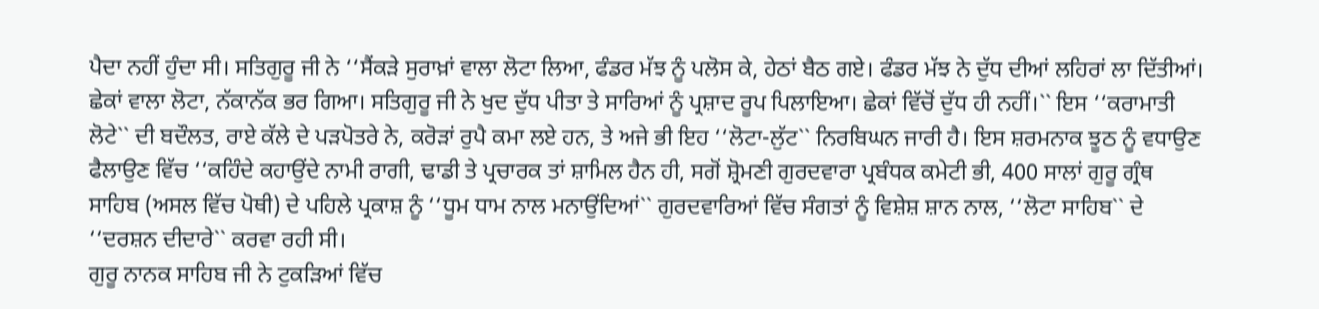ਪੈਦਾ ਨਹੀਂ ਹੁੰਦਾ ਸੀ। ਸਤਿਗੁਰੂ ਜੀ ਨੇ ‘‘ਸੈਂਕੜੇ ਸੁਰਾਖ਼ਾਂ ਵਾਲਾ ਲੋਟਾ ਲਿਆ, ਫੰਡਰ ਮੱਝ ਨੂੰ ਪਲੋਸ ਕੇ, ਹੇਠਾਂ ਬੈਠ ਗਏ। ਫੰਡਰ ਮੱਝ ਨੇ ਦੁੱਧ ਦੀਆਂ ਲਹਿਰਾਂ ਲਾ ਦਿੱਤੀਆਂ। ਛੇਕਾਂ ਵਾਲਾ ਲੋਟਾ, ਨੱਕਾਨੱਕ ਭਰ ਗਿਆ। ਸਤਿਗੁਰੂ ਜੀ ਨੇ ਖੁਦ ਦੁੱਧ ਪੀਤਾ ਤੇ ਸਾਰਿਆਂ ਨੂੰ ਪ੍ਰਸ਼ਾਦ ਰੂਪ ਪਿਲਾਇਆ। ਛੇਕਾਂ ਵਿੱਚੋਂ ਦੁੱਧ ਹੀ ਨਹੀਂ।`` ਇਸ ‘‘ਕਰਾਮਾਤੀ ਲੋਟੇ`` ਦੀ ਬਦੌਲਤ, ਰਾਏ ਕੱਲੇ ਦੇ ਪੜਪੋਤਰੇ ਨੇ, ਕਰੋੜਾਂ ਰੁਪੈ ਕਮਾ ਲਏ ਹਨ, ਤੇ ਅਜੇ ਭੀ ਇਹ ‘‘ਲੋਟਾ-ਲੁੱਟ`` ਨਿਰਬਿਘਨ ਜਾਰੀ ਹੈ। ਇਸ ਸ਼ਰਮਨਾਕ ਝੂਠ ਨੂੰ ਵਧਾਉਣ ਫੈਲਾਉਣ ਵਿੱਚ ‘‘ਕਹਿੰਦੇ ਕਹਾਉਂਦੇ ਨਾਮੀ ਰਾਗੀ, ਢਾਡੀ ਤੇ ਪ੍ਰਚਾਰਕ ਤਾਂ ਸ਼ਾਮਿਲ ਹੈਨ ਹੀ, ਸਗੋਂ ਸ਼੍ਰੋਮਣੀ ਗੁਰਦਵਾਰਾ ਪ੍ਰਬੰਧਕ ਕਮੇਟੀ ਭੀ, 400 ਸਾਲਾਂ ਗੁਰੂ ਗ੍ਰੰਥ ਸਾਹਿਬ (ਅਸਲ ਵਿੱਚ ਪੋਥੀ) ਦੇ ਪਹਿਲੇ ਪ੍ਰਕਾਸ਼ ਨੂੰ ‘‘ਧੂਮ ਧਾਮ ਨਾਲ ਮਨਾਉਂਦਿਆਂ`` ਗੁਰਦਵਾਰਿਆਂ ਵਿੱਚ ਸੰਗਤਾਂ ਨੂੰ ਵਿਸ਼ੇਸ਼ ਸ਼ਾਨ ਨਾਲ, ‘‘ਲੋਟਾ ਸਾਹਿਬ`` ਦੇ ‘‘ਦਰਸ਼ਨ ਦੀਦਾਰੇ`` ਕਰਵਾ ਰਹੀ ਸੀ।
ਗੁਰੂ ਨਾਨਕ ਸਾਹਿਬ ਜੀ ਨੇ ਟੁਕੜਿਆਂ ਵਿੱਚ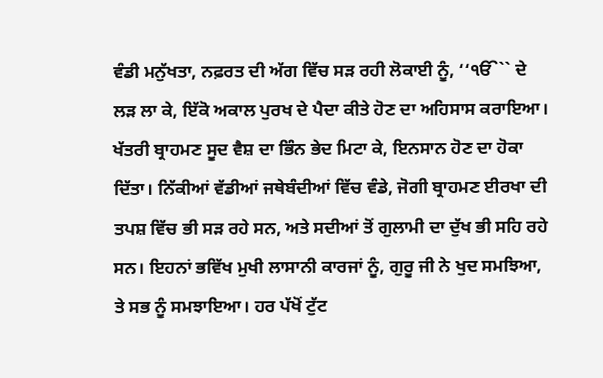ਵੰਡੀ ਮਨੁੱਖਤਾ, ਨਫ਼ਰਤ ਦੀ ਅੱਗ ਵਿੱਚ ਸੜ ਰਹੀ ਲੋਕਾਈ ਨੂੰ, ‘‘ੴ`` ਦੇ ਲੜ ਲਾ ਕੇ, ਇੱਕੋ ਅਕਾਲ ਪੁਰਖ ਦੇ ਪੈਦਾ ਕੀਤੇ ਹੋਣ ਦਾ ਅਹਿਸਾਸ ਕਰਾਇਆ। ਖੱਤਰੀ ਬ੍ਰਾਹਮਣ ਸੂਦ ਵੈਸ਼ ਦਾ ਭਿੰਨ ਭੇਦ ਮਿਟਾ ਕੇ, ਇਨਸਾਨ ਹੋਣ ਦਾ ਹੋਕਾ ਦਿੱਤਾ। ਨਿੱਕੀਆਂ ਵੱਡੀਆਂ ਜਥੇਬੰਦੀਆਂ ਵਿੱਚ ਵੰਡੇ, ਜੋਗੀ ਬ੍ਰਾਹਮਣ ਈਰਖਾ ਦੀ ਤਪਸ਼ ਵਿੱਚ ਭੀ ਸੜ ਰਹੇ ਸਨ, ਅਤੇ ਸਦੀਆਂ ਤੋਂ ਗੁਲਾਮੀ ਦਾ ਦੁੱਖ ਭੀ ਸਹਿ ਰਹੇ ਸਨ। ਇਹਨਾਂ ਭਵਿੱਖ ਮੁਖੀ ਲਾਸਾਨੀ ਕਾਰਜਾਂ ਨੂੰ, ਗੁਰੂ ਜੀ ਨੇ ਖੁਦ ਸਮਝਿਆ, ਤੇ ਸਭ ਨੂੰ ਸਮਝਾਇਆ। ਹਰ ਪੱਖੋਂ ਟੁੱਟ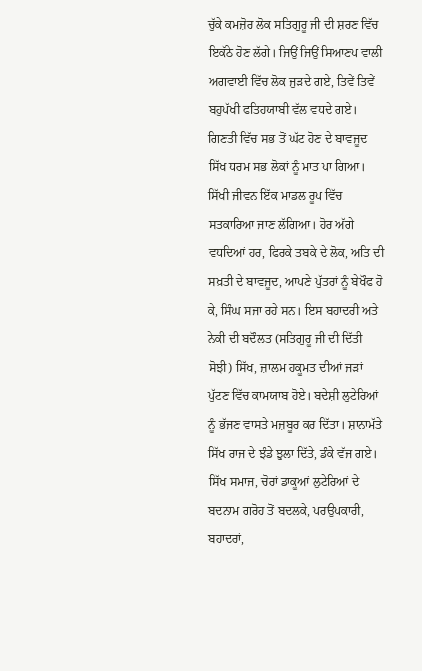ਚੁੱਕੇ ਕਮਜ਼ੋਰ ਲੋਕ ਸਤਿਗੁਰੂ ਜੀ ਦੀ ਸ਼ਰਣ ਵਿੱਚ ਇਕੱਠੇ ਹੋਣ ਲੱਗੇ। ਜਿਉਂ ਜਿਉਂ ਸਿਆਣਪ ਵਾਲੀ ਅਗਵਾਈ ਵਿੱਚ ਲੋਕ ਜੁੜਦੇ ਗਏ, ਤਿਵੇਂ ਤਿਵੇਂ ਬਹੁਪੱਖੀ ਫਤਿਹਯਾਬੀ ਵੱਲ ਵਧਦੇ ਗਏ। ਗਿਣਤੀ ਵਿੱਚ ਸਭ ਤੋਂ ਘੱਟ ਹੋਣ ਦੇ ਬਾਵਜੂਦ ਸਿੱਖ ਧਰਮ ਸਭ ਲੋਕਾਂ ਨੂੰ ਮਾਤ ਪਾ ਗਿਆ। ਸਿੱਖੀ ਜੀਵਨ ਇੱਕ ਮਾਡਲ ਰੂਪ ਵਿੱਚ ਸਤਕਾਰਿਆ ਜਾਣ ਲੱਗਿਆ। ਹੋਰ ਅੱਗੇ ਵਧਦਿਆਂ ਹਰ, ਫਿਰਕੇ ਤਬਕੇ ਦੇ ਲੋਕ, ਅਤਿ ਦੀ ਸਖ਼ਤੀ ਦੇ ਬਾਵਜੂਦ, ਆਪਣੇ ਪੁੱਤਰਾਂ ਨੂੰ ਬੇਖੌਫ ਹੋ ਕੇ, ਸਿੰਘ ਸਜਾ ਰਹੇ ਸਨ। ਇਸ ਬਹਾਦਰੀ ਅਤੇ ਨੇਕੀ ਦੀ ਬਦੌਲਤ (ਸਤਿਗੁਰੂ ਜੀ ਦੀ ਦਿੱਤੀ ਸੋਝੀ) ਸਿੱਖ, ਜ਼ਾਲਮ ਹਕੂਮਤ ਦੀਆਂ ਜੜਾਂ ਪੁੱਟਣ ਵਿੱਚ ਕਾਮਯਾਬ ਹੋਏ। ਬਦੇਸ਼ੀ ਲੁਟੇਰਿਆਂ ਨੂੰ ਭੱਜਣ ਵਾਸਤੇ ਮਜ਼ਬੂਰ ਕਰ ਦਿੱਤਾ। ਸ਼ਾਨਾਮੱਤੇ ਸਿੱਖ ਰਾਜ ਦੇ ਝੰਡੇ ਝੁਲਾ ਦਿੱਤੇ, ਡੰਕੇ ਵੱਜ ਗਏ। ਸਿੱਖ ਸਮਾਜ, ਚੋਰਾਂ ਡਾਕੂਆਂ ਲੁਟੇਰਿਆਂ ਦੇ ਬਦਨਾਮ ਗਰੋਹ ਤੋਂ ਬਦਲਕੇ, ਪਰਉਪਕਾਰੀ, ਬਹਾਦਰਾਂ,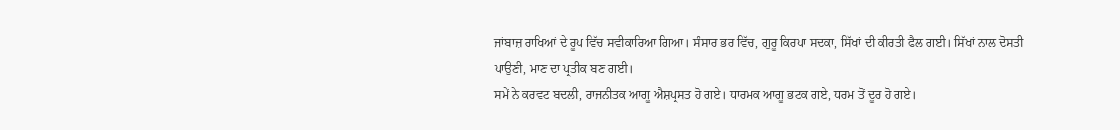ਜਾਂਬਾਜ਼ ਰਾਖਿਆਂ ਦੇ ਰੂਪ ਵਿੱਚ ਸਵੀਕਾਰਿਆ ਗਿਆ। ਸੰਸਾਰ ਭਰ ਵਿੱਚ, ਗੁਰੂ ਕਿਰਪਾ ਸਦਕਾ, ਸਿੱਖਾਂ ਦੀ ਕੀਰਤੀ ਫੈਲ ਗਈ। ਸਿੱਖਾਂ ਨਾਲ ਦੋਸਤੀ ਪਾਉਣੀ, ਮਾਣ ਦਾ ਪ੍ਰਤੀਕ ਬਣ ਗਈ।
ਸਮੇਂ ਨੇ ਕਰਵਟ ਬਦਲੀ, ਰਾਜਨੀਤਕ ਆਗੂ ਐਸ਼ਪ੍ਰਸਤ ਹੋ ਗਏ। ਧਾਰਮਕ ਆਗੂ ਭਟਕ ਗਏ, ਧਰਮ ਤੋਂ ਦੂਰ ਹੋ ਗਏ।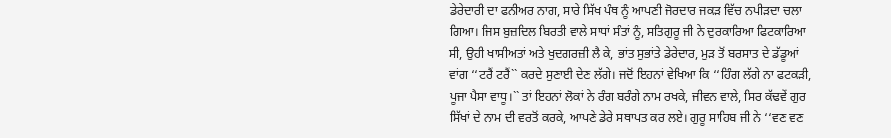ਡੇਰੇਦਾਰੀ ਦਾ ਫਨੀਅਰ ਨਾਗ, ਸਾਰੇ ਸਿੱਖ ਪੰਥ ਨੂੰ ਆਪਣੀ ਜੋਰਦਾਰ ਜਕੜ ਵਿੱਚ ਨਪੀੜਦਾ ਚਲਾ ਗਿਆ। ਜਿਸ ਬੁਜ਼ਦਿਲ ਬਿਰਤੀ ਵਾਲੇ ਸਾਧਾਂ ਸੰਤਾਂ ਨੂੰ, ਸਤਿਗੁਰੂ ਜੀ ਨੇ ਦੁਰਕਾਰਿਆ ਫਿਟਕਾਰਿਆ ਸੀ, ਉਹੀ ਖਾਸੀਅਤਾਂ ਅਤੇ ਖੁਦਗਰਜ਼ੀ ਲੈ ਕੇ, ਭਾਂਤ ਸੁਭਾਂਤੇ ਡੇਰੇਦਾਰ, ਮੁੜ ਤੋਂ ਬਰਸਾਤ ਦੇ ਡੱਡੂਆਂ ਵਾਂਗ ‘‘ਟਰੈਂ ਟਰੈਂ`` ਕਰਦੇ ਸੁਣਾਈ ਦੇਣ ਲੱਗੇ। ਜਦੋਂ ਇਹਨਾਂ ਵੇਖਿਆ ਕਿ ‘‘ਹਿੰਗ ਲੱਗੇ ਨਾ ਫਟਕੜੀ, ਪੂਜਾ ਪੈਸਾ ਵਾਧੂ।`` ਤਾਂ ਇਹਨਾਂ ਲੋਕਾਂ ਨੇ ਰੰਗ ਬਰੰਗੇ ਨਾਮ ਰਖਕੇ, ਜੀਵਨ ਵਾਲੇ, ਸਿਰ ਕੱਢਵੇਂ ਗੁਰ ਸਿੱਖਾਂ ਦੇ ਨਾਮ ਦੀ ਵਰਤੋਂ ਕਰਕੇ, ਆਪਣੇ ਡੇਰੇ ਸਥਾਪਤ ਕਰ ਲਏ। ਗੁਰੂ ਸਾਹਿਬ ਜੀ ਨੇ ‘‘ਵਣ ਵਣ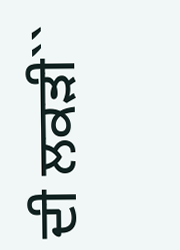ਦੀ ਲਕੜੀ``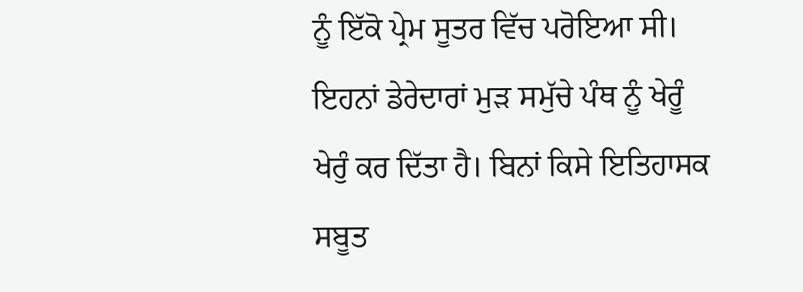ਨੂੰ ਇੱਕੋ ਪ੍ਰੇਮ ਸੂਤਰ ਵਿੱਚ ਪਰੋਇਆ ਸੀ। ਇਹਨਾਂ ਡੇਰੇਦਾਰਾਂ ਮੁੜ ਸਮੁੱਚੇ ਪੰਥ ਨੂੰ ਖੇਰੂੰ ਖੇਰੁੰ ਕਰ ਦਿੱਤਾ ਹੈ। ਬਿਨਾਂ ਕਿਸੇ ਇਤਿਹਾਸਕ ਸਬੂਤ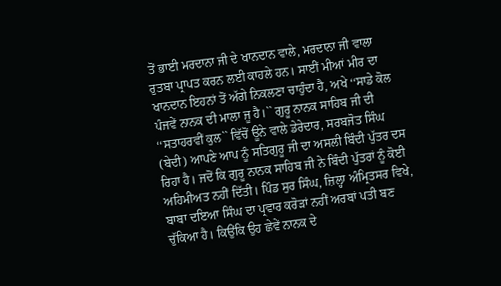ਤੋਂ ਭਾਈ ਮਰਦਾਨਾ ਜੀ ਦੇ ਖਾਨਦਾਨ ਵਾਲੇ, ਮਰਦਾਨਾ ਜੀ ਵਾਲਾ ਰੁਤਬਾ ਪ੍ਰਾਪਤ ਕਰਨ ਲਈ ਕਾਹਲੇ ਹਨ। ਸਾਈਂ ਮੀਆਂ ਮੀਰ ਦਾ ਖਾਨਦਾਨ ਇਹਨਾਂ ਤੋਂ ਅੱਗੇ ਨਿਕਲਣਾ ਚਾਹੁੰਦਾ ਹੈ, ਅਖੇ ‘‘ਸਾਡੇ ਕੋਲ ਪੰਜਵੇਂ ਨਾਨਕ ਦੀ ਮਾਲਾ ਜੂ ਹੈ।`` ਗੁਰੂ ਨਾਨਕ ਸਾਹਿਬ ਜੀ ਦੀ ‘‘ਸਤਾਹਰਵੀਂ ਕੁਲ`` ਵਿੱਚੋਂ ਊਨੇ ਵਾਲੇ ਡੇਰੇਦਾਰ, ਸਰਬਜੋਤ ਸਿੰਘ (ਬੇਦੀ) ਆਪਣੇ ਆਪ ਨੂੰ ਸਤਿਗੁਰੂ ਜੀ ਦਾ ਅਸਲੀ ਬਿੰਦੀ ਪੁੱਤਰ ਦਸ ਰਿਹਾ ਹੈ। ਜਦੋਂ ਕਿ ਗੁਰੂ ਨਾਨਕ ਸਾਹਿਬ ਜੀ ਨੇ ਬਿੰਦੀ ਪੁੱਤਰਾਂ ਨੂੰ ਕੋਈ ਅਹਿਮੀਅਤ ਨਹੀਂ ਦਿੱਤੀ। ਪਿੰਡ ਸੁਰ ਸਿੰਘ, ਜ਼ਿਲ੍ਹਾ ਅੰਮ੍ਰਿਤਸਰ ਵਿਖੇ, ਬਾਬਾ ਦਇਆ ਸਿੰਘ ਦਾ ਪ੍ਰਵਾਰ ਕਰੋੜਾਂ ਨਹੀਂ ਅਰਬਾਂ ਪਤੀ ਬਣ ਚੁੱਕਿਆ ਹੈ। ਕਿਉਂਕਿ ਉਹ ਛੇਵੇਂ ਨਾਨਕ ਦੇ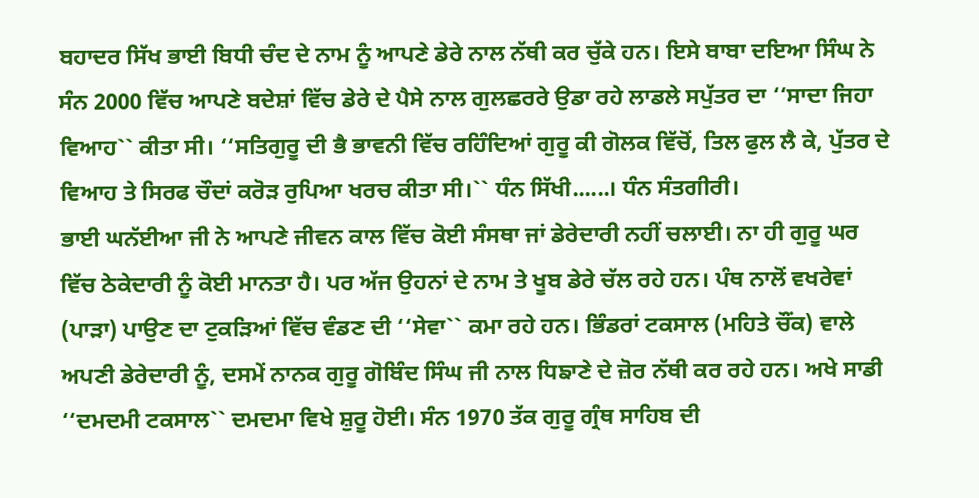ਬਹਾਦਰ ਸਿੱਖ ਭਾਈ ਬਿਧੀ ਚੰਦ ਦੇ ਨਾਮ ਨੂੰ ਆਪਣੇ ਡੇਰੇ ਨਾਲ ਨੱਥੀ ਕਰ ਚੁੱਕੇ ਹਨ। ਇਸੇ ਬਾਬਾ ਦਇਆ ਸਿੰਘ ਨੇ ਸੰਨ 2000 ਵਿੱਚ ਆਪਣੇ ਬਦੇਸ਼ਾਂ ਵਿੱਚ ਡੇਰੇ ਦੇ ਪੈਸੇ ਨਾਲ ਗੁਲਛਰਰੇ ਉਡਾ ਰਹੇ ਲਾਡਲੇ ਸਪੁੱਤਰ ਦਾ ‘‘ਸਾਦਾ ਜਿਹਾ ਵਿਆਹ`` ਕੀਤਾ ਸੀ। ‘‘ਸਤਿਗੁਰੂ ਦੀ ਭੈ ਭਾਵਨੀ ਵਿੱਚ ਰਹਿੰਦਿਆਂ ਗੁਰੂ ਕੀ ਗੋਲਕ ਵਿੱਚੋਂ, ਤਿਲ ਫੁਲ ਲੈ ਕੇ, ਪੁੱਤਰ ਦੇ ਵਿਆਹ ਤੇ ਸਿਰਫ ਚੌਦਾਂ ਕਰੋੜ ਰੁਪਿਆ ਖਰਚ ਕੀਤਾ ਸੀ।`` ਧੰਨ ਸਿੱਖੀ......। ਧੰਨ ਸੰਤਗੀਰੀ।
ਭਾਈ ਘਨੱਈਆ ਜੀ ਨੇ ਆਪਣੇ ਜੀਵਨ ਕਾਲ ਵਿੱਚ ਕੋਈ ਸੰਸਥਾ ਜਾਂ ਡੇਰੇਦਾਰੀ ਨਹੀਂ ਚਲਾਈ। ਨਾ ਹੀ ਗੁਰੂ ਘਰ ਵਿੱਚ ਠੇਕੇਦਾਰੀ ਨੂੰ ਕੋਈ ਮਾਨਤਾ ਹੈ। ਪਰ ਅੱਜ ਉਹਨਾਂ ਦੇ ਨਾਮ ਤੇ ਖੂਬ ਡੇਰੇ ਚੱਲ ਰਹੇ ਹਨ। ਪੰਥ ਨਾਲੋਂ ਵਖਰੇਵਾਂ (ਪਾੜਾ) ਪਾਉਣ ਦਾ ਟੁਕੜਿਆਂ ਵਿੱਚ ਵੰਡਣ ਦੀ ‘‘ਸੇਵਾ`` ਕਮਾ ਰਹੇ ਹਨ। ਭਿੰਡਰਾਂ ਟਕਸਾਲ (ਮਹਿਤੇ ਚੌਂਕ) ਵਾਲੇ ਅਪਣੀ ਡੇਰੇਦਾਰੀ ਨੂੰ, ਦਸਮੇਂ ਨਾਨਕ ਗੁਰੂ ਗੋਬਿੰਦ ਸਿੰਘ ਜੀ ਨਾਲ ਧਿਙਾਣੇ ਦੇ ਜ਼ੋਰ ਨੱਥੀ ਕਰ ਰਹੇ ਹਨ। ਅਖੇ ਸਾਡੀ ‘‘ਦਮਦਮੀ ਟਕਸਾਲ`` ਦਮਦਮਾ ਵਿਖੇ ਸ਼ੁਰੂ ਹੋਈ। ਸੰਨ 1970 ਤੱਕ ਗੁਰੂ ਗ੍ਰੰਥ ਸਾਹਿਬ ਦੀ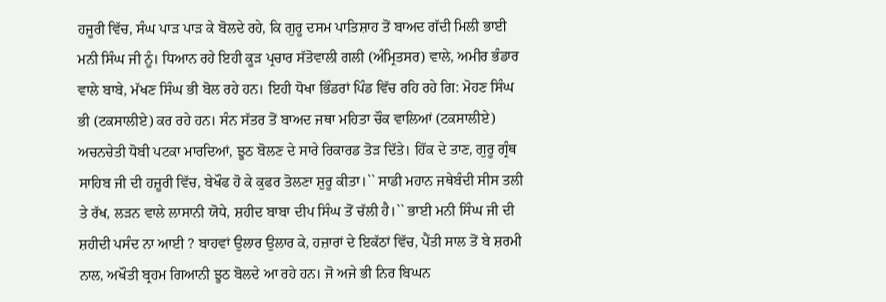ਹਜੂਰੀ ਵਿੱਚ, ਸੰਘ ਪਾੜ ਪਾੜ ਕੇ ਬੋਲਦੇ ਰਹੇ, ਕਿ ਗੁਰੂ ਦਸਮ ਪਾਤਿਸ਼ਾਹ ਤੋਂ ਬਾਅਦ ਗੱਦੀ ਮਿਲੀ ਭਾਈ ਮਨੀ ਸਿੰਘ ਜੀ ਨੂੰ। ਧਿਆਨ ਰਹੇ ਇਹੀ ਕੂੜ ਪ੍ਰਚਾਰ ਸੱਤੋਵਾਲੀ ਗਲੀ (ਅੰਮ੍ਰਿਤਸਰ) ਵਾਲੇ, ਅਮੀਰ ਭੰਡਾਰ ਵਾਲੇ ਬਾਬੇ, ਮੱਖਣ ਸਿੰਘ ਭੀ ਬੋਲ ਰਹੇ ਹਨ। ਇਹੀ ਧੋਖਾ ਭਿੰਡਰਾਂ ਪਿੰਡ ਵਿੱਚ ਰਹਿ ਰਹੇ ਗਿ: ਮੋਹਣ ਸਿੰਘ ਭੀ (ਟਕਸਾਲੀਏ) ਕਰ ਰਹੇ ਹਨ। ਸੰਨ ਸੱਤਰ ਤੋਂ ਬਾਅਦ ਜਥਾ ਮਹਿਤਾ ਚੌਕ ਵਾਲਿਆਂ (ਟਕਸਾਲੀਏ) ਅਚਨਚੇਤੀ ਧੋਬੀ ਪਟਕਾ ਮਾਰਦਿਆਂ, ਝੂਠ ਬੋਲਣ ਦੇ ਸਾਰੇ ਰਿਕਾਰਡ ਤੋੜ ਦਿੱਤੇ। ਹਿੱਕ ਦੇ ਤਾਣ, ਗੁਰੂ ਗ੍ਰੰਥ ਸਾਹਿਬ ਜੀ ਦੀ ਹਜ਼ੂਰੀ ਵਿੱਚ, ਬੇਖੌਫ ਹੋ ਕੇ ਕੁਫਰ ਤੋਲਣਾ ਸ਼ੁਰੂ ਕੀਤਾ।`` ਸਾਡੀ ਮਹਾਨ ਜਥੇਬੰਦੀ ਸੀਸ ਤਲੀ ਤੇ ਰੱਖ, ਲੜਨ ਵਾਲੇ ਲਾਸਾਨੀ ਯੋਧੇ, ਸ਼ਹੀਦ ਬਾਬਾ ਦੀਪ ਸਿੰਘ ਤੋਂ ਚੱਲੀ ਹੈ।`` ਭਾਈ ਮਨੀ ਸਿੰਘ ਜੀ ਦੀ ਸ਼ਹੀਦੀ ਪਸੰਦ ਨਾ ਆਈ ? ਬਾਹਵਾਂ ਉਲਾਰ ਉਲਾਰ ਕੇ, ਹਜ਼ਾਰਾਂ ਦੇ ਇਕੱਠਾਂ ਵਿੱਚ, ਪੈਂਤੀ ਸਾਲ ਤੋਂ ਬੇ ਸ਼ਰਮੀ ਨਾਲ, ਅਖੌਤੀ ਬ੍ਰਹਮ ਗਿਆਨੀ ਝੂਠ ਬੋਲਦੇ ਆ ਰਹੇ ਹਨ। ਜੋ ਅਜੇ ਭੀ ਨਿਰ ਬਿਘਨ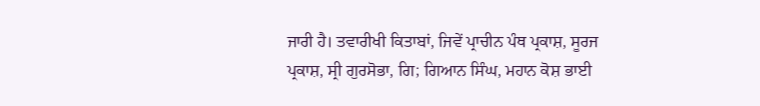ਜਾਰੀ ਹੈ। ਤਵਾਰੀਖੀ ਕਿਤਾਬਾਂ, ਜਿਵੇਂ ਪ੍ਰਾਚੀਨ ਪੰਥ ਪ੍ਰਕਾਸ਼, ਸੂਰਜ ਪ੍ਰਕਾਸ਼, ਸ੍ਰੀ ਗੁਰਸੋਭਾ, ਗਿ; ਗਿਆਨ ਸਿੰਘ, ਮਹਾਨ ਕੋਸ਼ ਭਾਈ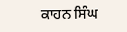ਕਾਹਨ ਸਿੰਘ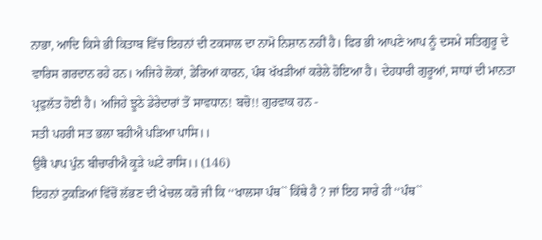ਨਾਭਾ, ਆਦਿ ਕਿਸੇ ਭੀ ਕਿਤਾਬ ਵਿੱਚ ਇਹਨਾਂ ਦੀ ਟਕਸਾਲ ਦਾ ਨਾਮੋ ਨਿਸ਼ਾਨ ਨਹੀਂ ਹੈ। ਫਿਰ ਭੀ ਆਪਣੇ ਆਪ ਨੂੰ ਦਸਮੇ ਸਤਿਗੁਰੂ ਦੇ ਵਾਰਿਸ ਗਰਦਾਨ ਰਹੇ ਹਨ। ਅਜਿਹੇ ਲੋਕਾਂ, ਡੇਰਿਆਂ ਕਾਰਨ, ਪੰਥ ਖੱਖੜੀਆਂ ਕਰੇਲੇ ਹੋਇਆ ਹੈ। ਦੇਹਧਾਰੀ ਗੁਰੂਆਂ, ਸਾਧਾਂ ਦੀ ਮਾਨਤਾ ਪ੍ਰਫੁਲੱਤ ਹੋਈ ਹੈ। ਅਜਿਹੇ ਝੂਠੇ ਡੇਰੇਦਾਰਾਂ ਤੋਂ ਸਾਵਧਾਨ! ਬਚੋ!! ਗੁਰਵਾਕ ਹਨ -
ਸਤੀ ਪਹਰੀ ਸਤ ਭਲਾ ਬਹੀਐ ਪੜਿਆ ਪਾਸਿ।।
ਉਥੈ ਪਾਪ ਪੁੰਨ ਬੀਚਾਰੀਐ ਕੂੜੇ ਘਟੇ ਰਾਸਿ।। (146)
ਇਹਨਾਂ ਟੁਕੜਿਆਂ ਵਿੱਚੋਂ ਲੱਭਣ ਦੀ ਖੇਚਲ ਕਰੋ ਜੀ ਕਿ ‘‘ਖਾਲਸਾ ਪੰਥ`` ਕਿੱਥੇ ਹੈ ? ਜਾਂ ਇਹ ਸਾਰੇ ਹੀ ‘‘ਪੰਥ``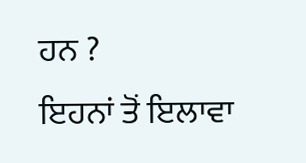ਹਨ ?
ਇਹਨਾਂ ਤੋਂ ਇਲਾਵਾ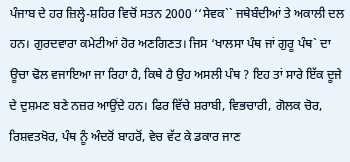ਪੰਜਾਬ ਦੇ ਹਰ ਜ਼ਿਲ੍ਹੇ-ਸ਼ਹਿਰ ਵਿਚੋਂ ਸਤਨ 2000 ‘‘ਸੇਵਕ`` ਜਥੇਬੰਦੀਆਂ ਤੇ ਅਕਾਲੀ ਦਲ ਹਨ। ਗੁਰਦਵਾਰਾ ਕਮੇਟੀਆਂ ਹੋਰ ਅਣਗਿਣਤ। ਜਿਸ ‘ਖਾਲਸਾ ਪੰਥ ਜਾਂ ਗੁਰੂ ਪੰਥ` ਦਾ ਊਚਾ ਢੋਲ ਵਜਾਇਆ ਜਾ ਰਿਹਾ ਹੈ, ਕਿਥੇ ਹੈ ਉਹ ਅਸਲੀ ਪੰਥ ? ਇਹ ਤਾਂ ਸਾਰੇ ਇੱਕ ਦੂਜੇ ਦੇ ਦੁਸ਼ਮਣ ਬਣੇ ਨਜ਼ਰ ਆਉਂਦੇ ਹਨ। ਫਿਰ ਵਿੱਚੇ ਸ਼ਰਾਬੀ, ਵਿਭਚਾਰੀ, ਗੋਲਕ ਚੋਰ, ਰਿਸ਼ਵਤਖੋਰ, ਪੰਥ ਨੂੰ ਅੰਦਰੋਂ ਬਾਹਰੋਂ, ਵੇਚ ਵੱਟ ਕੇ ਡਕਾਰ ਜਾਣ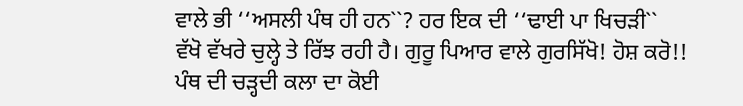ਵਾਲੇ ਭੀ ‘‘ਅਸਲੀ ਪੰਥ ਹੀ ਹਨ``? ਹਰ ਇਕ ਦੀ ‘‘ਢਾਈ ਪਾ ਖਿਚੜੀ`` ਵੱਖੋ ਵੱਖਰੇ ਚੁਲ੍ਹੇ ਤੇ ਰਿੱਝ ਰਹੀ ਹੈ। ਗੁਰੂ ਪਿਆਰ ਵਾਲੇ ਗੁਰਸਿੱਖੋ! ਹੋਸ਼ ਕਰੋ!! ਪੰਥ ਦੀ ਚੜ੍ਹਦੀ ਕਲਾ ਦਾ ਕੋਈ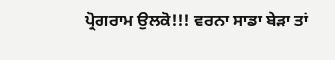ਪ੍ਰੋਗਰਾਮ ਉਲਕੋ!!! ਵਰਨਾ ਸਾਡਾ ਬੇੜਾ ਤਾਂ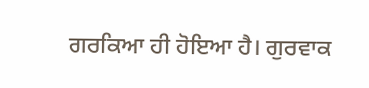ਗਰਕਿਆ ਹੀ ਹੋਇਆ ਹੈ। ਗੁਰਵਾਕ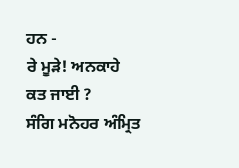ਹਨ -
ਰੇ ਮੂੜੇ! ਅਨਕਾਹੇ ਕਤ ਜਾਈ ?
ਸੰਗਿ ਮਨੋਹਰ ਅੰਮ੍ਰਿਤ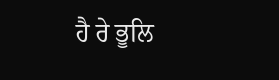ਹੈ ਰੇ ਭੂਲਿ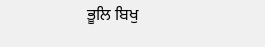ਭੂਲਿ ਬਿਖੁ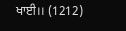ਖਾਈ।। (1212)